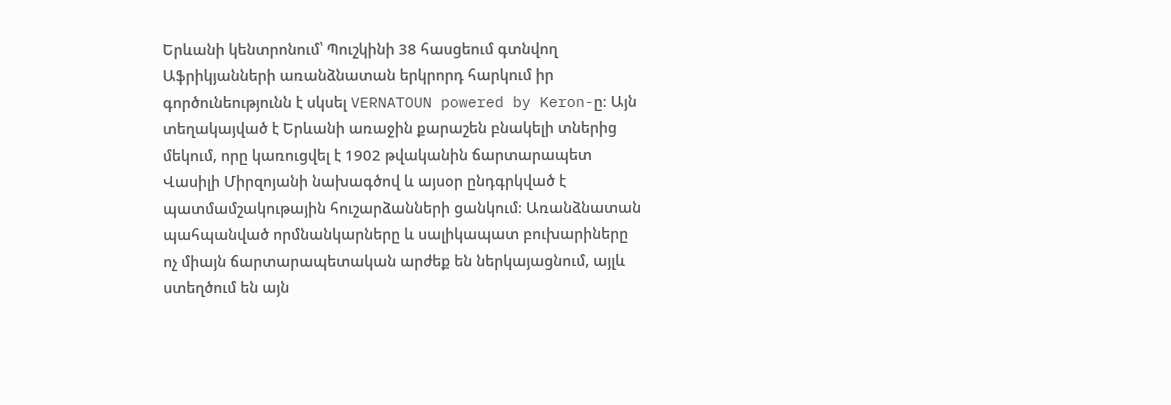Երևանի կենտրոնում՝ Պուշկինի 38 հասցեում գտնվող Աֆրիկյանների առանձնատան երկրորդ հարկում իր գործունեությունն է սկսել VERNATOUN powered by Keron-ը։ Այն տեղակայված է Երևանի առաջին քարաշեն բնակելի տներից մեկում, որը կառուցվել է 1902 թվականին ճարտարապետ Վասիլի Միրզոյանի նախագծով և այսօր ընդգրկված է պատմամշակութային հուշարձանների ցանկում։ Առանձնատան պահպանված որմնանկարները և սալիկապատ բուխարիները ոչ միայն ճարտարապետական արժեք են ներկայացնում, այլև ստեղծում են այն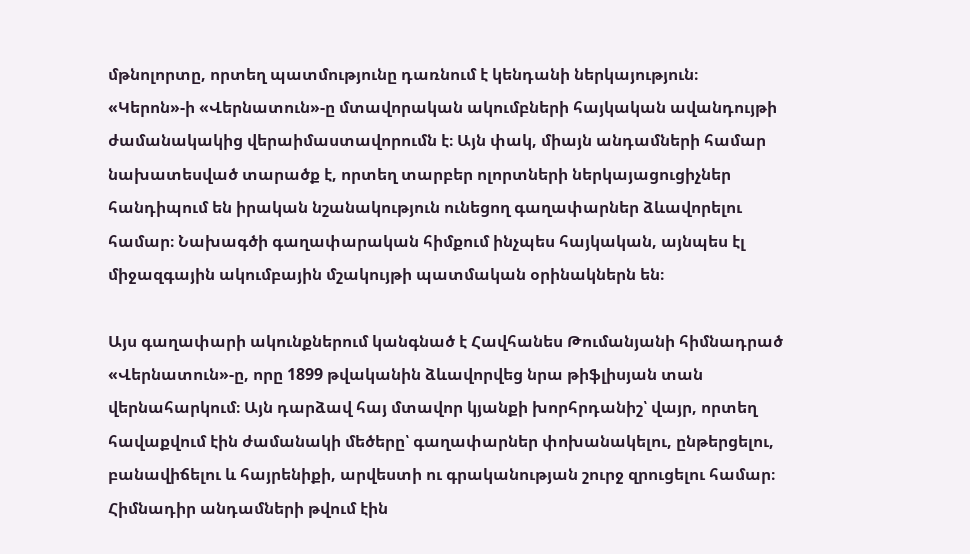մթնոլորտը, որտեղ պատմությունը դառնում է կենդանի ներկայություն։
«Կերոն»-ի «Վերնատուն»-ը մտավորական ակումբների հայկական ավանդույթի ժամանակակից վերաիմաստավորումն է։ Այն փակ, միայն անդամների համար նախատեսված տարածք է, որտեղ տարբեր ոլորտների ներկայացուցիչներ հանդիպում են իրական նշանակություն ունեցող գաղափարներ ձևավորելու համար։ Նախագծի գաղափարական հիմքում ինչպես հայկական, այնպես էլ միջազգային ակումբային մշակույթի պատմական օրինակներն են։

Այս գաղափարի ակունքներում կանգնած է Հավհանես Թումանյանի հիմնադրած «Վերնատուն»-ը, որը 1899 թվականին ձևավորվեց նրա թիֆլիսյան տան վերնահարկում։ Այն դարձավ հայ մտավոր կյանքի խորհրդանիշ՝ վայր, որտեղ հավաքվում էին ժամանակի մեծերը՝ գաղափարներ փոխանակելու, ընթերցելու, բանավիճելու և հայրենիքի, արվեստի ու գրականության շուրջ զրուցելու համար։ Հիմնադիր անդամների թվում էին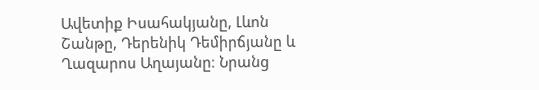Ավետիք Իսահակյանը, Լևոն Շանթը, Դերենիկ Դեմիրճյանը և Ղազարոս Աղայանը։ Նրանց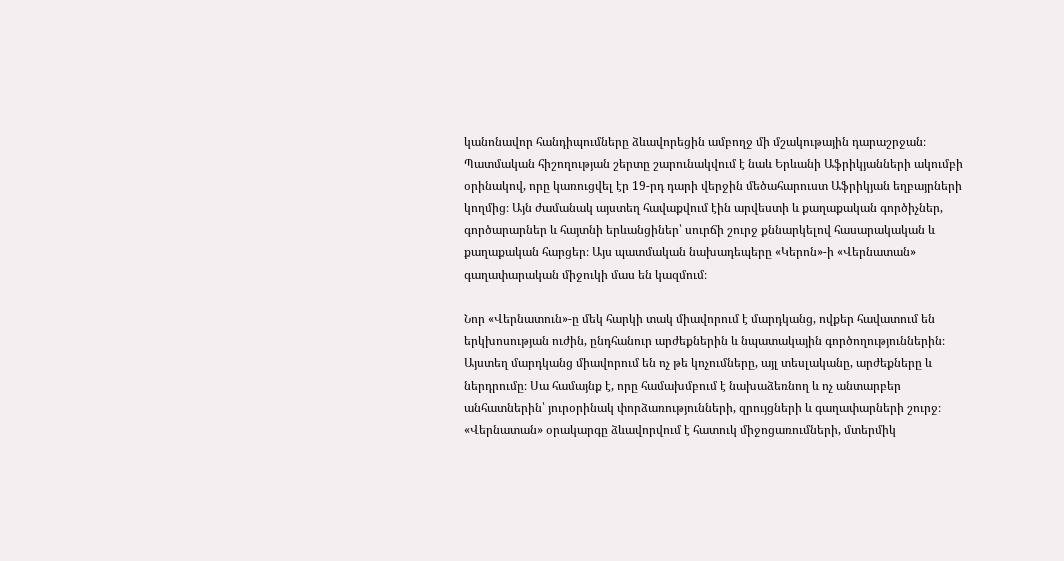կանոնավոր հանդիպումները ձևավորեցին ամբողջ մի մշակութային դարաշրջան։
Պատմական հիշողության շերտը շարունակվում է նաև Երևանի Աֆրիկյանների ակումբի օրինակով, որը կառուցվել էր 19-րդ դարի վերջին մեծահարուստ Աֆրիկյան եղբայրների կողմից։ Այն ժամանակ այստեղ հավաքվում էին արվեստի և քաղաքական գործիչներ, գործարարներ և հայտնի երևանցիներ՝ սուրճի շուրջ քննարկելով հասարակական և քաղաքական հարցեր։ Այս պատմական նախադեպերը «Կերոն»-ի «Վերնատան» գաղափարական միջուկի մաս են կազմում։

Նոր «Վերնատուն»-ը մեկ հարկի տակ միավորում է մարդկանց, ովքեր հավատում են երկխոսության ուժին, ընդհանուր արժեքներին և նպատակային գործողություններին։ Այստեղ մարդկանց միավորում են ոչ թե կոչումները, այլ տեսլականը, արժեքները և ներդրումը։ Սա համայնք է, որը համախմբում է նախաձեռնող և ոչ անտարբեր անհատներին՝ յուրօրինակ փորձառությունների, զրույցների և գաղափարների շուրջ։
«Վերնատան» օրակարգը ձևավորվում է հատուկ միջոցառումների, մտերմիկ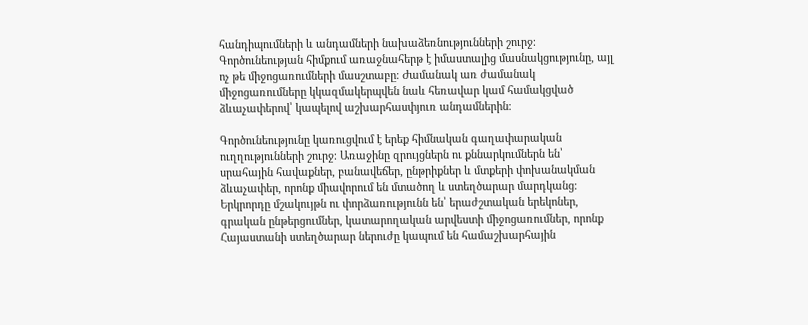հանդիպումների և անդամների նախաձեռնությունների շուրջ։ Գործունեության հիմքում առաջնահերթ է իմաստալից մասնակցությունը, այլ ոչ թե միջոցառումների մասշտաբը։ Ժամանակ առ ժամանակ միջոցառումները կկազմակերպվեն նաև հեռավար կամ համակցված ձևաչափերով՝ կապելով աշխարհասփյուռ անդամներին։

Գործունեությունը կառուցվում է երեք հիմնական գաղափարական ուղղությունների շուրջ։ Առաջինը զրույցներն ու քննարկումներն են՝ սրահային հավաքներ, բանավեճեր, ընթրիքներ և մտքերի փոխանակման ձևաչափեր, որոնք միավորում են մտածող և ստեղծարար մարդկանց։ Երկրորդը մշակույթն ու փորձառությունն են՝ երաժշտական երեկոներ, գրական ընթերցումներ, կատարողական արվեստի միջոցառումներ, որոնք Հայաստանի ստեղծարար ներուժը կապում են համաշխարհային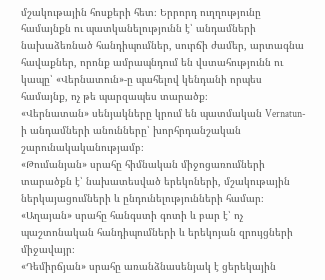մշակութային հոսքերի հետ։ Երրորդ ուղղությունը համայնքն ու պատկանելությունն է՝ անդամների նախաձեռնած հանդիպումներ, սուրճի ժամեր, արտագնա հավաքներ, որոնք ամրապնդում են վստահությունն ու կապը՝ «Վերնատուն»-ը պահելով կենդանի որպես համայնք, ոչ թե պարզապես տարածք։
«Վերնատան» սենյակները կրում են պատմական Vernatun-ի անդամների անունները՝ խորհրդանշական շարունակականությամբ։
«Թումանյան» սրահը հիմնական միջոցառումների տարածքն է՝ նախատեսված երեկոների, մշակութային ներկայացումների և ընդունելությունների համար։
«Աղայան» սրահը հանգստի գոտի և բար է՝ ոչ պաշտոնական հանդիպումների և երեկոյան զրույցների միջավայր։
«Դեմիրճյան» սրահը առանձնասենյակ է ցերեկային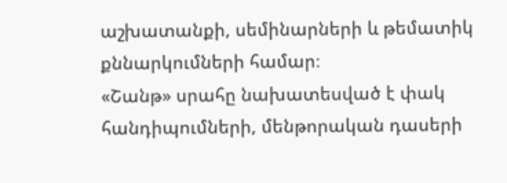աշխատանքի, սեմինարների և թեմատիկ քննարկումների համար։
«Շանթ» սրահը նախատեսված է փակ հանդիպումների, մենթորական դասերի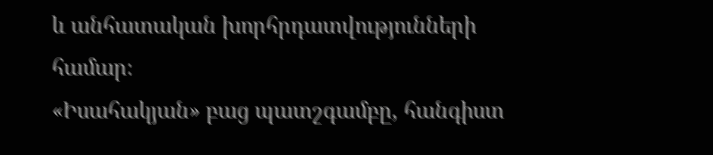և անհատական խորհրդատվությունների համար։
«Իսահակյան» բաց պատշգամբը, հանգիստ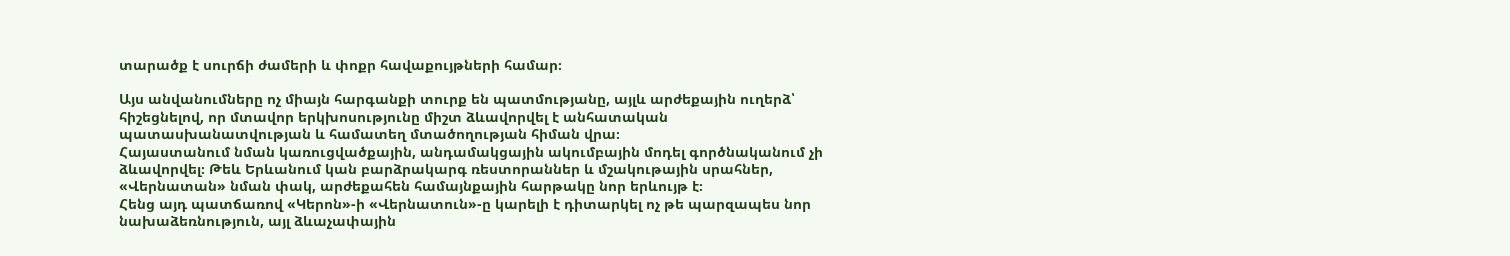տարածք է սուրճի ժամերի և փոքր հավաքույթների համար։

Այս անվանումները ոչ միայն հարգանքի տուրք են պատմությանը, այլև արժեքային ուղերձ՝ հիշեցնելով, որ մտավոր երկխոսությունը միշտ ձևավորվել է անհատական պատասխանատվության և համատեղ մտածողության հիման վրա։
Հայաստանում նման կառուցվածքային, անդամակցային ակումբային մոդել գործնականում չի ձևավորվել։ Թեև Երևանում կան բարձրակարգ ռեստորաններ և մշակութային սրահներ, «Վերնատան» նման փակ, արժեքահեն համայնքային հարթակը նոր երևույթ է։
Հենց այդ պատճառով «Կերոն»-ի «Վերնատուն»-ը կարելի է դիտարկել ոչ թե պարզապես նոր նախաձեռնություն, այլ ձևաչափային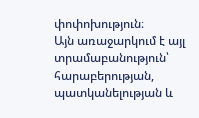փոփոխություն։
Այն առաջարկում է այլ տրամաբանություն՝ հարաբերության, պատկանելության և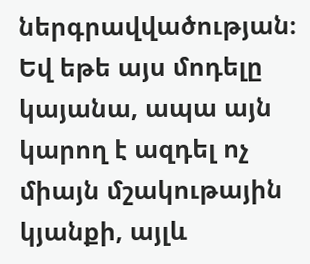ներգրավվածության։ Եվ եթե այս մոդելը կայանա, ապա այն կարող է ազդել ոչ միայն մշակութային կյանքի, այլև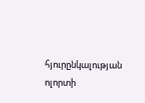հյուրընկալության ոլորտի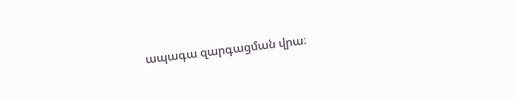ապագա զարգացման վրա։